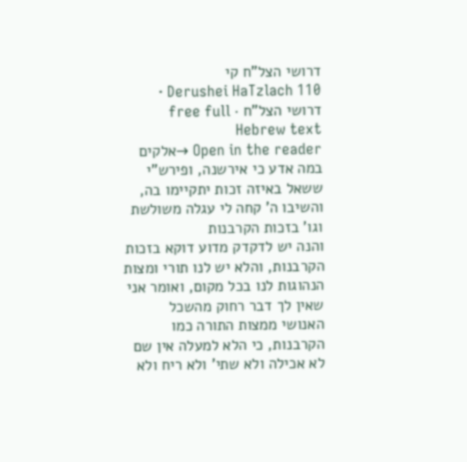דרושי הצל"ח קי
Derushei HaTzlach 110 · דרושי הצל"ח · free full Hebrew text
Open in the reader →אלקים במה אדע כי אירשנה, ופירש"י ששאל באיזה זכות יתקיימו בה, והשיבו ה' קחה לי עגלה משולשת וגו' בזכות הקרבנות
והנה יש לדקדק מדוע דוקא בזכות הקרבנות, והלא יש לנו תורי ומצות הנהוגות לנו בכל מקום, ואומר אני שאין לך דבר רחוק מהשכל האנושי ממצות התורה כמו הקרבנות, כי הלא למעלה אין שם לא אכילה ולא שתי' ולא ריח ולא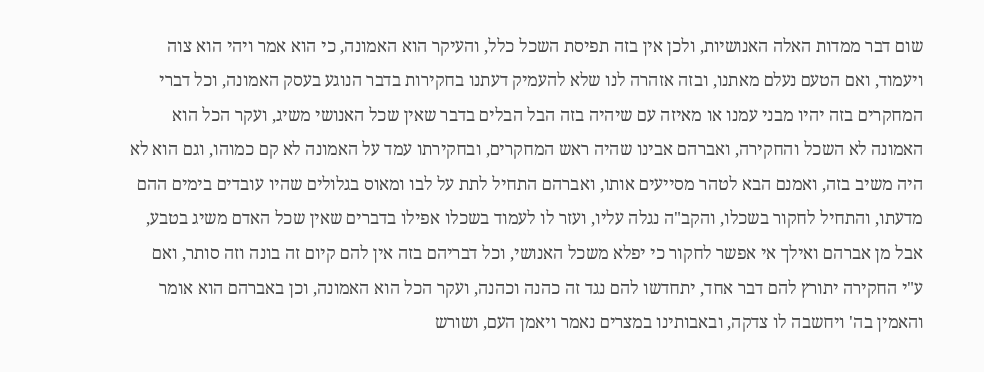שום דבר ממדות האלה האנושיות, ולכן אין בזה תפיסת השכל כלל, והעיקר הוא האמונה, כי הוא אמר ויהי הוא צוה ויעמוד, ואם הטעם נעלם מאתנו, ובזה אזהרה לנו שלא להעמיק דעתנו בחקירות בדבר הנוגע בעסק האמונה, וכל דברי המחקרים בזה יהיו מבני עמנו או מאיזה עם שיהיה בזה הבל הבלים בדבר שאין שכל האנושי משיג, ועקר הכל הוא האמונה לא השכל והחקירה, ואברהם אבינו שהיה ראש המחקרים, ובחקירתו עמד על האמונה לא קם כמוהו, וגם הוא לא היה משיב בזה, ואמנם הבא לטהר מסייעים אותו, ואברהם התחיל לתת על לבו ומאוס בגלולים שהיו עובדים בימים ההם מדעתו, והתחיל לחקור בשכלו, והקב"ה נגלה עליו, ועזר לו לעמוד בשכלו אפילו בדברים שאין שכל האדם משיג בטבע, אבל מן אברהם ואילך אי אפשר לחקור כי יפלא משכל האנושי, וכל דבריהם בזה אין להם קיום זה בונה וזה סותר, ואם ע"י החקירה יתורץ להם דבר אחד, יתחדשו להם נגד זה כהנה וכהנה, ועקר הכל הוא האמונה, וכן באברהם הוא אומר והאמין בה' ויחשבה לו צדקה, ובאבותינו במצרים נאמר ויאמן העם, ושורש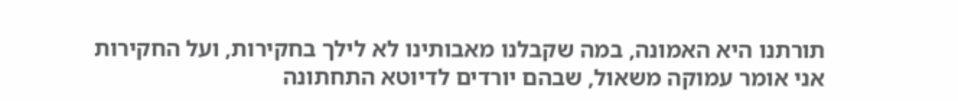תורתנו היא האמונה, במה שקבלנו מאבותינו לא לילך בחקירות, ועל החקירות אני אומר עמוקה משאול, שבהם יורדים לדיוטא התחתונה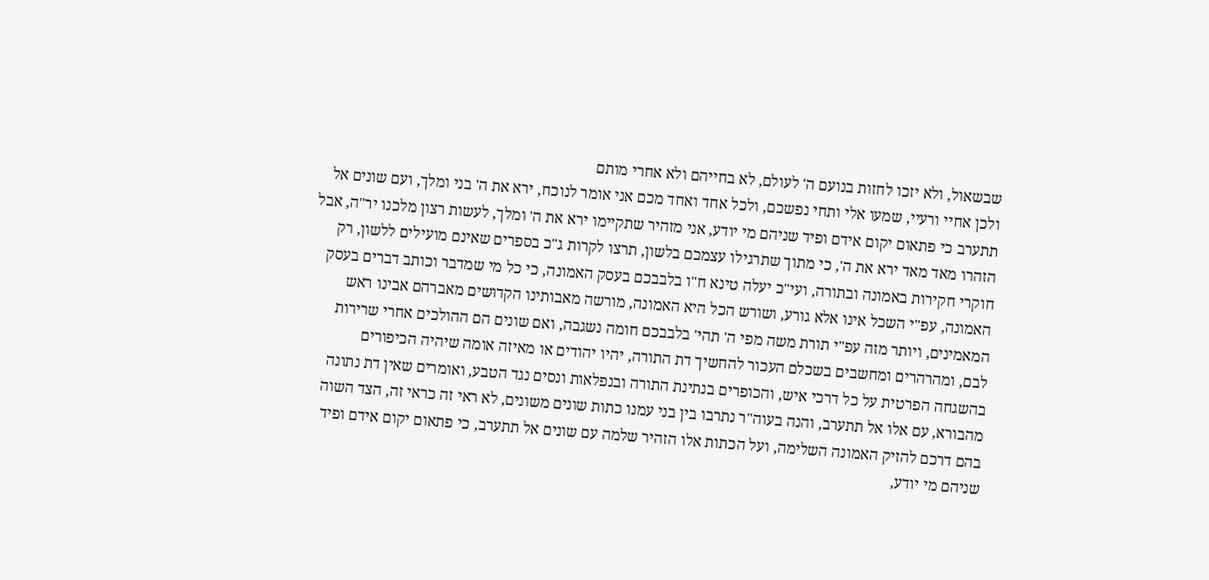שבשאול, ולא יזכו לחזות בנועם ה' לעולם, לא בחייהם ולא אחרי מותם
ולכן אחיי ורעיי, שמעו אלי ותחי נפשכם, ולכל אחד ואחד מכם אני אומר לנוכח, ירא את ה' בני ומלך, ועם שונים אל תתערב כי פתאום יקום אידם ופיד שניהם מי יודע, אני מזהיר שתקיימו ירא את ה' ומלך, לעשות רצון מלכנו יר"ה, אבל הזהרו מאד מאד ירא את ה', כי מתוך שתרגילו עצמכם בלשון, תרצו לקרות ג"כ בספרים שאינם מועילים ללשון, רק חוקרי חקירות באמונה ובתורה, ועי"כ יעלה טינא ח"ו בלבבכם בעסק האמונה, כי כל מי שמדבר וכותב דברים בעסק האמונה, עפ"י השכל אינו אלא גורע, ושורש הכל היא האמונה, מורשה מאבותינו הקדושים מאברהם אבינו ראש המאמינים, ויותר מזה עפ"י תורת משה מפי ה' תהי' בלבבכם חומה נשגבה, ואם שונים הם ההולכים אחרי שרירות לבם, ומהרהרים ומחשבים בשכלם העכור להחשיך דת התורה, יהיו יהודים או מאיזה אומה שיהיה הכיפורים בהשגחה הפרטית על כל דרכי איש, והכופרים בנתינת התורה ובנפלאות ונסים נגד הטבע, ואומרים שאין דת נתונה מהבורא, עם אלו אל תתערב, והנה בעוה"ר נתרבו בין בני עמנו כתות שונים משונים, לא ראי זה כראי זה, הצד השוה בהם דרכם להזיק האמונה השלימה, ועל הכתות אלו הזהיר שלמה עם שונים אל תתערב, כי פתאום יקום אידם ופיד שניהם מי יודע,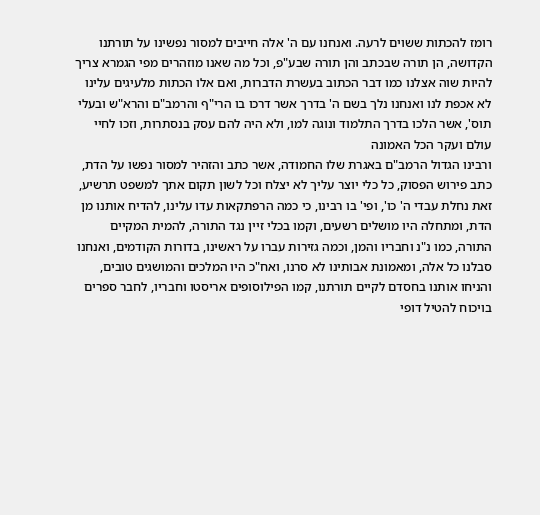רומז להכתות ששוים לרעה. ואנחנו עם ה' אלה חייבים למסור נפשינו על תורתנו הקדושה, הן תורה שבכתב והן תורה שבע"פ, וכל מה שאנו מוזהרים מפי הגמרא צריך להיות שוה אצלנו כמו דבר הכתוב בעשרת הדברות, ואם אלו הכתות מלעיגים עלינו לא אכפת לנו ואנחנו נלך בשם ה' בדרך אשר דרכו בו הרי"ף והרמב"ם והרא"ש ובעלי תוס', אשר הלכו בדרך התלמוד ונוגה למו, ולא היה להם עסק בנסתרות, וזכו לחיי עולם ועקר הכל האמונה
ורבינו הגדול הרמב"ם באגרת שלו החמודה, אשר כתב והזהיר למסור נפשו על הדת, כתב פירוש הפסוק, כל כלי יוצר עליך לא יצלח וכל לשון תקום אתך למשפט תרשיע, זאת נחלת עבדי ה' כו', ופי' בו רבינו, כי כמה הרפתקאות עדו עלינו, להדיח אותנו מן הדת, ומתחלה היו מושלים רשעים, וקמו בכלי זיין נגד התורה, להמית המקיים התורה, כמו נ"נ וחבריו והמן, וכמה גזירות עברו על ראשינו, בדורות הקודמים, ואנחנו סבלנו כל אלה, ומאמונת אבותינו לא סרנו, ואח"כ היו המלכים והמושגים טובים, והניחו אותנו בחסדם לקיים תורתנו, קמו הפילוסופים אריסטו וחבריו, לחבר ספרים בויכוח להטיל דופי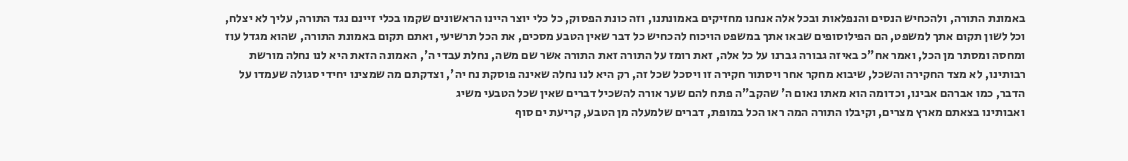באמונת התורה, ולהכחיש הנסים והנפלאות ובכל אלה אנחנו מחזיקים באמונתנו, וזה כונת הפסוק, כל כלי יוצר היינו הראשונים שקמו בכלי זיינם נגד התורה, עליך לא יצלח, וכל לשון תקום אתך למשפט, הם הפילוסופים שבאו אתך במשפט הויכוח להכחיש כל דבר שאין הטבע מסכים, את הכל תרשיעי, ואתם תקום באמונת התורה, שהוא מגדל עוז ומחסה ומסתר מן הכל, ואמר אח"כ באיזה גבורה גברנו על כל אלה, זאת רומז על התורה זאת התורה אשר שם משה, נחלת עבדי ה', האמונה הזאת היא לנו נחלה מורשת רבותינו, לא מצד החקירה והשכל, שיבוא מחקר אחר ויסתור חקירה זו ויסכל שכל זה, רק היא לנו נחלה שאינה פוסקת נח יה', וצדקתם מה שמצינו יחידי סגולה שעמדו על הדבר, כמו אברהם אבינו, וכדומה הוא מאתו נאום ה' שהקב"ה פתח להם שער אורה להשכיל דברים שאין שכל הטבעי משיג
ואבותינו בצאתם מארץ מצרים, וקיבלו התורה המה ראו הכל במופת, דברים שלמעלה מן הטבע, קריעת ים סוף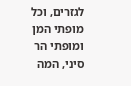לגזרים, וכל מופתי המן ומופתי הר סיני, המה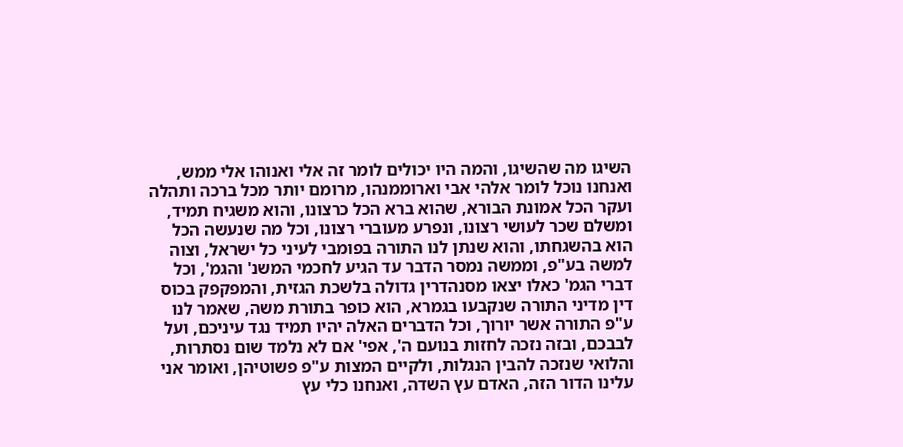השיגו מה שהשיגו, והמה היו יכולים לומר זה אלי ואנוהו אלי ממש, ואנחנו נוכל לומר אלהי אבי וארוממנהו, מרומם יותר מכל ברכה ותהלה
ועקר הכל אמונת הבורא, שהוא ברא הכל כרצונו, והוא משגיח תמיד, ומשלם שכר לעושי רצונו, ונפרע מעוברי רצונו, וכל מה שנעשה הכל הוא בהשגחתו, והוא שנתן לנו התורה בפומבי לעיני כל ישראל, וצוה למשה בע"פ, וממשה נמסר הדבר עד הגיע לחכמי המשנ' והגמ', וכל דברי הגמ' כאלו יצאו מסנהדרין גדולה בלשכת הגזית, והמפקפק בכוס דין מדיני התורה שנקבעו בגמרא, הוא כופר בתורת משה, שאמר לנו ע"פ התורה אשר יורוך, וכל הדברים האלה יהיו תמיד נגד עיניכם, ועל לבבכם, ובזה נזכה לחזות בנועם ה', אפי' אם לא נלמד שום נסתרות, והלואי שנזכה להבין הנגלות, ולקיים המצות ע"פ פשוטיהן, ואומר אני עלינו הדור הזה, האדם עץ השדה, ואנחנו כלי עץ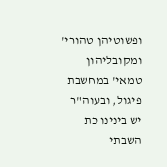ופשוטיהן טהורי' ומקובליהון טמאי' במחשבת פיגול, ובעוה"ר יש בינינו כת השבתי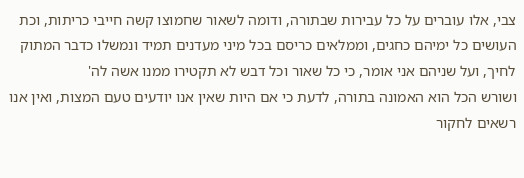צבי, אלו עוברים על כל עבירות שבתורה, ודומה לשאור שחמוצו קשה חייבי כריתות, וכת העושים כל ימיהם כחגים, וממלאים כריסם בכל מיני מעדנים תמיד ונמשלו כדבר המתוק לחיך, ועל שניהם אני אומר, כי כל שאור וכל דבש לא תקטירו ממנו אשה לה'
ושורש הכל הוא האמונה בתורה, לדעת כי אם היות שאין אנו יודעים טעם המצות, ואין אנו רשאים לחקור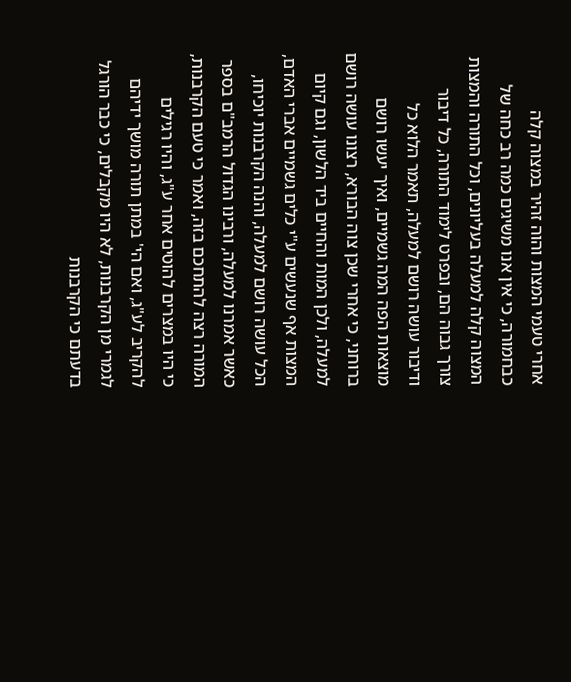אחרי טעמי המצות והוה זהיר במצוה קלה כבחמורה, כי אין אנו משיגים כמה רב כחה של המצוה קלה למעלה בעליונים, וכל התורה והמצות צורך גבוה הם, ובפרט לימוד התורה, כל דיבור ודיבור עושה רושם למעלה, תאמר הלוא כל מוצאות הפה המה גשמיים, ואיך יעשו רושם ברוחני, כי אחרי שכן צוה הבורא, רצונו עושה רושם למעלה, ולכן המות והחיים ביד הלשון, וגם קיום המצות אף שנעשים ע"י כלים גשמיים אברי האדם, הכל עושה רושם למעלה, והנה הקרבנות יוכיחו, כאשר אמרנו למעלה, ורבינו הגדול הרמב"ם בספר המורה רצה להתחכם בזה, ואמר כי טעם הקרבנות, כי היו במצרים להוטים אחר ע"ג, והיו רגילים להקריב לע"ג, ואם הי' במתן תורה מושך ידיהם לגמרי מן הקרבנות, לא היו מקבלים, כי כבר הורגל בדעתם כי הקרבנות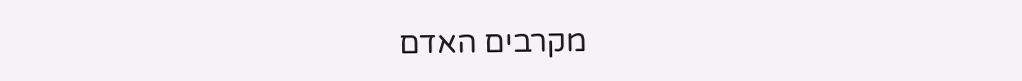מקרבים האדם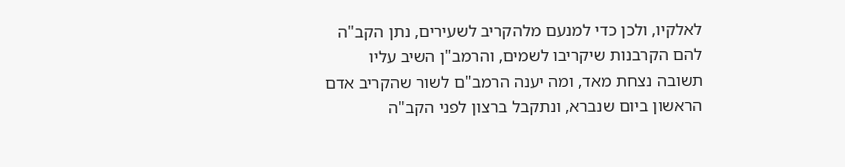לאלקיו, ולכן כדי למנעם מלהקריב לשעירים, נתן הקב"ה להם הקרבנות שיקריבו לשמים, והרמב"ן השיב עליו תשובה נצחת מאד, ומה יענה הרמב"ם לשור שהקריב אדם הראשון ביום שנברא, ונתקבל ברצון לפני הקב"ה